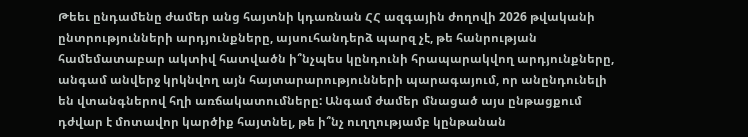Թեեւ ընդամենը ժամեր անց հայտնի կդառնան ՀՀ ազգային ժողովի 2026 թվականի ընտրությունների արդյունքները, այսուհանդերձ պարզ չէ, թե հանրության համեմատաբար ակտիվ հատվածն ի՞նչպես կընդունի հրապարակվող արդյունքները, անգամ անվերջ կրկնվող այն հայտարարությունների պարագայում, որ անընդունելի են վտանգներով հղի առճակատումները: Անգամ ժամեր մնացած այս ընթացքում դժվար է մոտավոր կարծիք հայտնել, թե ի՞նչ ուղղությամբ կընթանան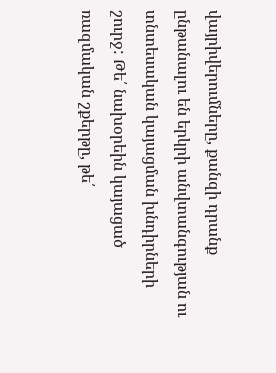վայրիվերումները, քանզի դրանք ընթանալու են երկրի անվտանգության ու տնտեսական կայացման խնդիրների շուրջ: Թե՛ նախօրեին կայացած ռազմական շքերթը, թե՛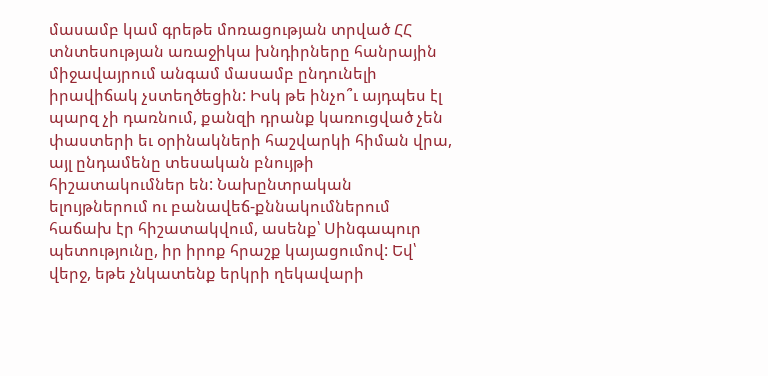մասամբ կամ գրեթե մոռացության տրված ՀՀ տնտեսության առաջիկա խնդիրները հանրային միջավայրում անգամ մասամբ ընդունելի իրավիճակ չստեղծեցին: Իսկ թե ինչո՞ւ այդպես էլ պարզ չի դառնում, քանզի դրանք կառուցված չեն փաստերի եւ օրինակների հաշվարկի հիման վրա, այլ ընդամենը տեսական բնույթի հիշատակումներ են: Նախընտրական ելույթներում ու բանավեճ-քննակումներում հաճախ էր հիշատակվում, ասենք՝ Սինգապուր պետությունը, իր իրոք հրաշք կայացումով: Եվ՝ վերջ, եթե չնկատենք երկրի ղեկավարի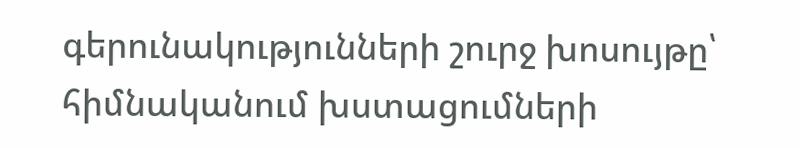գերունակությունների շուրջ խոսույթը՝ հիմնականում խստացումների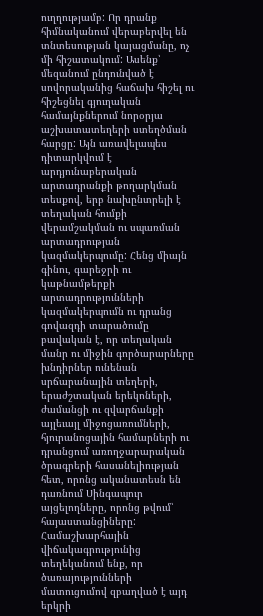ուղղությամբ: Որ դրանք հիմնականում վերաբերվել են տնտեսության կայացմանը, ոչ մի հիշատակում: Ասենք՝ մեզանում ընդունված է սովորականից հաճախ հիշել ու հիշեցնել գյուղական համայնքներում նորօրյա աշխատատեղերի ստեղծման հարցը: Այն առավելապես դիտարկվում է արդյունաբերական արտադրանքի թողարկման տեսքով, երբ նախընտրելի է տեղական հումքի վերամշակման ու սպառման արտադրության կազմակերպումը: Հենց միայն գինու, գարեջրի ու կաթնամթերքի արտադրությունների կազմակերպումն ու դրանց գովազդի տարածումը բավական է, որ տեղական մանր ու միջին գործարարները խնդիրներ ունենան սրճարանային տեղերի, երաժշտական երեկոների, ժամանցի ու զվարճանքի այլեւայլ միջոցառումների, հյուրանոցային համարների ու դրանցում առողջարարական ծրագրերի հասանելիության հետ, որոնց ականատեսն են դառնում Սինգապուր այցելողները, որոնց թվում՝ հայաստանցիները:
Համաշխարհային վիճակագրությունից տեղեկանում ենք, որ ծառայությունների մատուցումով զբաղված է այդ երկրի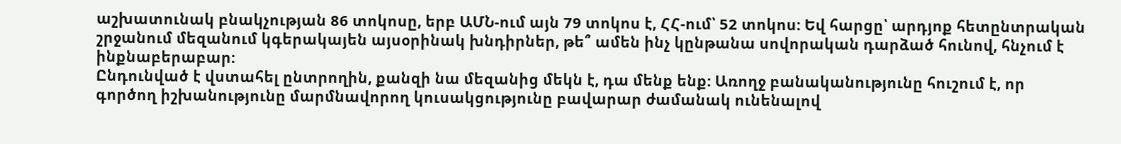աշխատունակ բնակչության 86 տոկոսը, երբ ԱՄՆ-ում այն 79 տոկոս է, ՀՀ-ում՝ 52 տոկոս: Եվ հարցը՝ արդյոք հետընտրական շրջանում մեզանում կգերակայեն այսօրինակ խնդիրներ, թե՞ ամեն ինչ կընթանա սովորական դարձած հունով, հնչում է ինքնաբերաբար:
Ընդունված է վստահել ընտրողին, քանզի նա մեզանից մեկն է, դա մենք ենք: Առողջ բանականությունը հուշում է, որ գործող իշխանությունը մարմնավորող կուսակցությունը բավարար ժամանակ ունենալով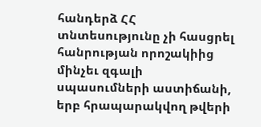հանդերձ ՀՀ տնտեսությունը չի հասցրել հանրության որոշակիից մինչեւ զգալի սպասումների աստիճանի, երբ հրապարակվող թվերի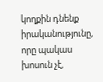կողքին դնենք իրականությունը, որը պակաս խոսուն չէ,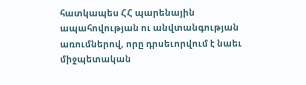հատկապես ՀՀ պարենային ապահովության ու անվտանգության առումներով, որը դրսեւորվում է նաեւ միջպետական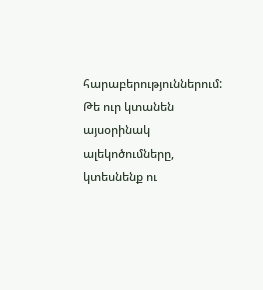հարաբերություններում:
Թե ուր կտանեն այսօրինակ ալեկոծումները, կտեսնենք ու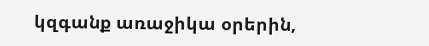կզգանք առաջիկա օրերին,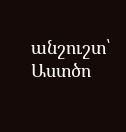անշուշտ՝ Աստծո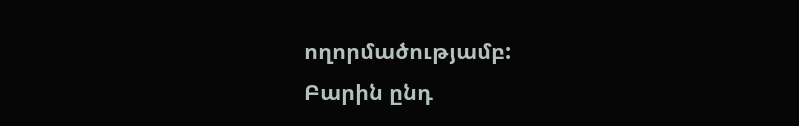ողորմածությամբ:
Բարին ընդ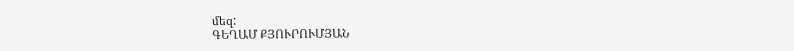մեզ:
ԳԵՂԱՄ ՔՅՈՒՐՈՒՄՅԱՆ